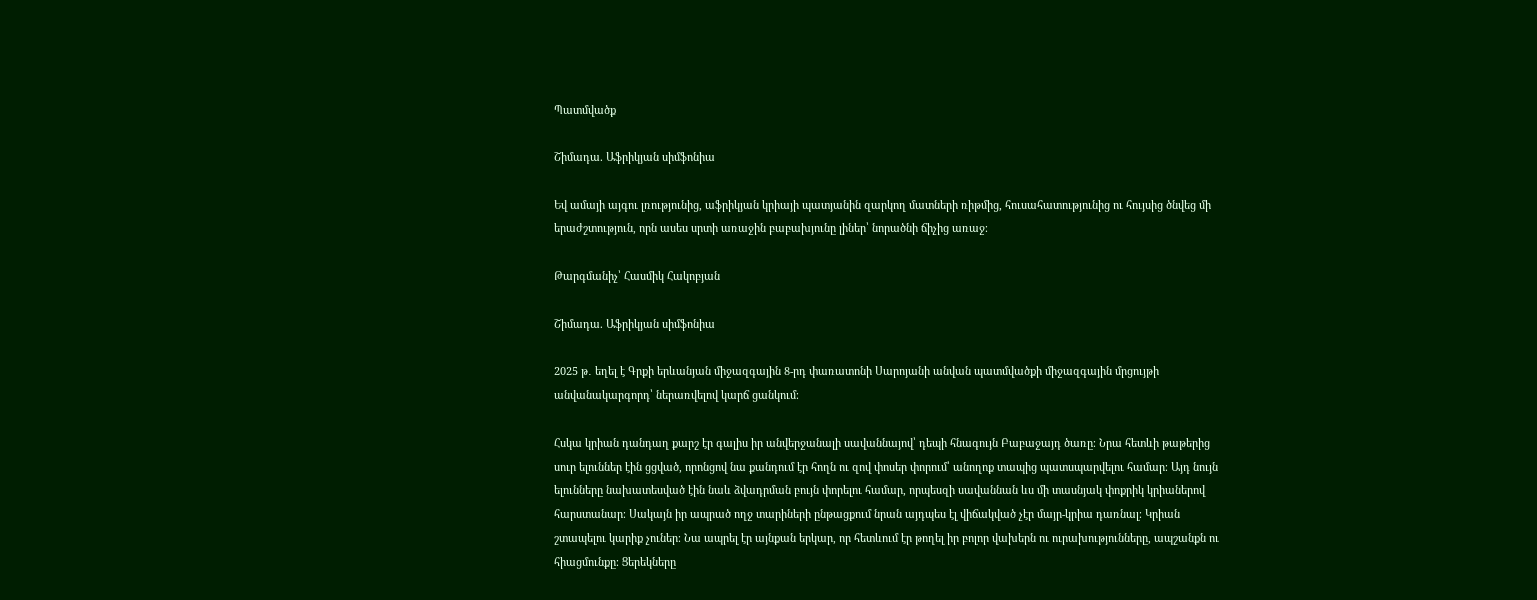Պատմվածք

Շիմադա. Աֆրիկյան սիմֆոնիա

Եվ ամայի այգու լռությունից, աֆրիկյան կրիայի պատյանին զարկող մատների ռիթմից, հուսահատությունից ու հույսից ծնվեց մի երաժշտություն, որն ասես սրտի առաջին բաբախյունը լիներ՝ նորածնի ճիչից առաջ։

Թարգմանիչ՝ Հասմիկ Հակոբյան

Շիմադա. Աֆրիկյան սիմֆոնիա

2025 թ․ եղել է Գրքի երևանյան միջազգային 8-րդ փառատոնի Սարոյանի անվան պատմվածքի միջազգային մրցույթի անվանակարգորդ՝ ներառվելով կարճ ցանկում։

Հսկա կրիան դանդաղ քարշ էր գալիս իր անվերջանալի սավաննայով՝ դեպի հնագույն Բաբաջայդ ծառը։ Նրա հետևի թաթերից սուր ելուններ էին ցցված, որոնցով նա քանդում էր հողն ու զով փոսեր փորում՝ անողոք տապից պատսպարվելու համար։ Այդ նույն ելունները նախատեսված էին նաև ձվադրման բույն փորելու համար, որպեսզի սավաննան ևս մի տասնյակ փոքրիկ կրիաներով հարստանար։ Սակայն իր ապրած ողջ տարիների ընթացքում նրան այդպես էլ վիճակված չէր մայր-կրիա դառնալ։ Կրիան շտապելու կարիք չուներ։ Նա ապրել էր այնքան երկար, որ հետևում էր թողել իր բոլոր վախերն ու ուրախությունները, ապշանքն ու հիացմունքը։ Ցերեկները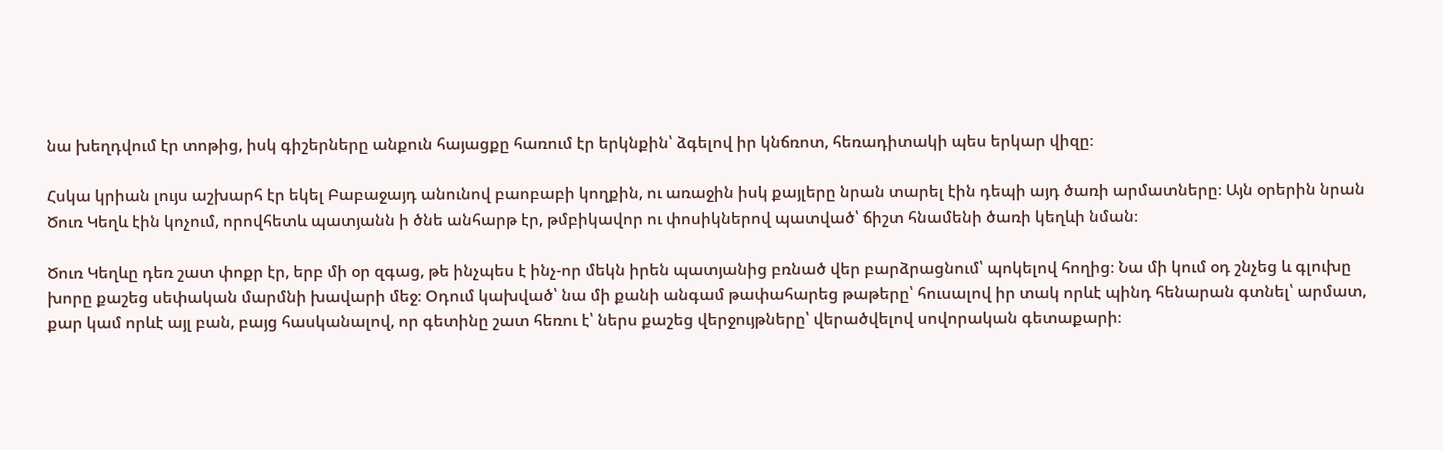նա խեղդվում էր տոթից, իսկ գիշերները անքուն հայացքը հառում էր երկնքին՝ ձգելով իր կնճռոտ, հեռադիտակի պես երկար վիզը։

Հսկա կրիան լույս աշխարհ էր եկել Բաբաջայդ անունով բաոբաբի կողքին, ու առաջին իսկ քայլերը նրան տարել էին դեպի այդ ծառի արմատները։ Այն օրերին նրան Ծուռ Կեղև էին կոչում, որովհետև պատյանն ի ծնե անհարթ էր, թմբիկավոր ու փոսիկներով պատված՝ ճիշտ հնամենի ծառի կեղևի նման։

Ծուռ Կեղևը դեռ շատ փոքր էր, երբ մի օր զգաց, թե ինչպես է ինչ-որ մեկն իրեն պատյանից բռնած վեր բարձրացնում՝ պոկելով հողից։ Նա մի կում օդ շնչեց և գլուխը խորը քաշեց սեփական մարմնի խավարի մեջ։ Օդում կախված՝ նա մի քանի անգամ թափահարեց թաթերը՝ հուսալով իր տակ որևէ պինդ հենարան գտնել՝ արմատ, քար կամ որևէ այլ բան, բայց հասկանալով, որ գետինը շատ հեռու է՝ ներս քաշեց վերջույթները՝ վերածվելով սովորական գետաքարի։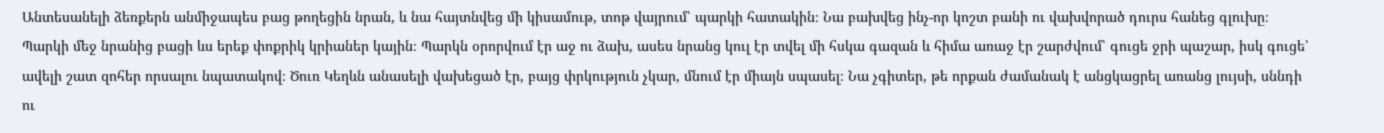Անտեսանելի ձեռքերն անմիջապես բաց թողեցին նրան, և նա հայտնվեց մի կիսամութ, տոթ վայրում՝ պարկի հատակին։ Նա բախվեց ինչ-որ կոշտ բանի ու վախվորած դուրս հանեց գլուխը։ Պարկի մեջ նրանից բացի ևս երեք փոքրիկ կրիաներ կային։ Պարկն օրորվում էր աջ ու ձախ, ասես նրանց կուլ էր տվել մի հսկա գազան և հիմա առաջ էր շարժվում՝ գուցե ջրի պաշար, իսկ գուցե՝ ավելի շատ զոհեր որսալու նպատակով։ Ծուռ Կեղևն անասելի վախեցած էր, բայց փրկություն չկար, մնում էր միայն սպասել։ Նա չգիտեր, թե որքան ժամանակ է անցկացրել առանց լույսի, սննդի ու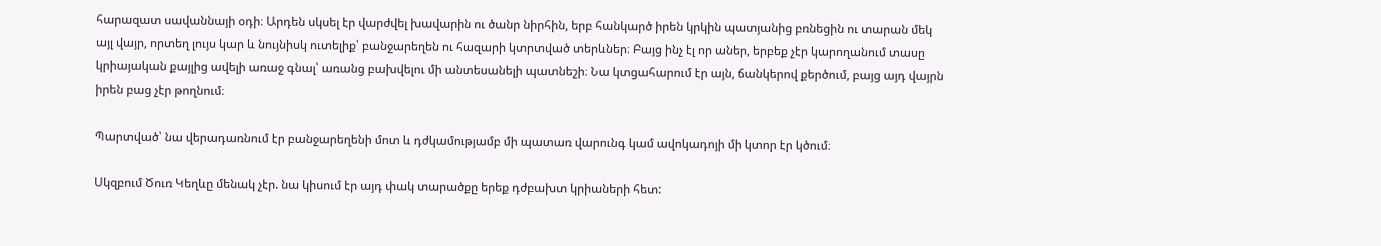հարազատ սավաննայի օդի։ Արդեն սկսել էր վարժվել խավարին ու ծանր նիրհին, երբ հանկարծ իրեն կրկին պատյանից բռնեցին ու տարան մեկ այլ վայր, որտեղ լույս կար և նույնիսկ ուտելիք՝ բանջարեղեն ու հազարի կտրտված տերևներ։ Բայց ինչ էլ որ աներ, երբեք չէր կարողանում տասը կրիայական քայլից ավելի առաջ գնալ՝ առանց բախվելու մի անտեսանելի պատնեշի։ Նա կտցահարում էր այն, ճանկերով քերծում, բայց այդ վայրն իրեն բաց չէր թողնում։

Պարտված՝ նա վերադառնում էր բանջարեղենի մոտ և դժկամությամբ մի պատառ վարունգ կամ ավոկադոյի մի կտոր էր կծում։

Սկզբում Ծուռ Կեղևը մենակ չէր. նա կիսում էր այդ փակ տարածքը երեք դժբախտ կրիաների հետ: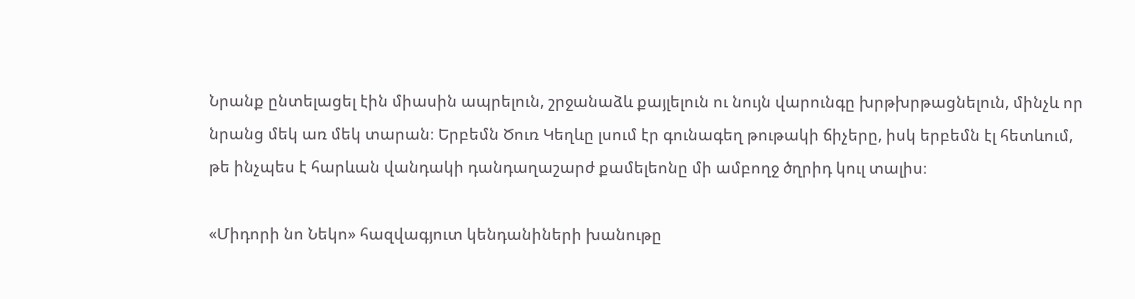Նրանք ընտելացել էին միասին ապրելուն, շրջանաձև քայլելուն ու նույն վարունգը խրթխրթացնելուն, մինչև որ նրանց մեկ առ մեկ տարան։ Երբեմն Ծուռ Կեղևը լսում էր գունագեղ թութակի ճիչերը, իսկ երբեմն էլ հետևում, թե ինչպես է հարևան վանդակի դանդաղաշարժ քամելեոնը մի ամբողջ ծղրիդ կուլ տալիս։

«Միդորի նո Նեկո» հազվագյուտ կենդանիների խանութը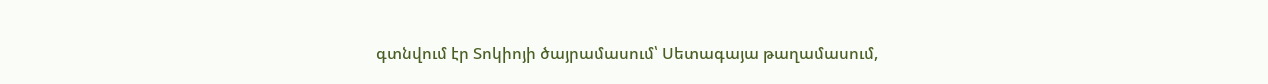գտնվում էր Տոկիոյի ծայրամասում՝ Սետագայա թաղամասում,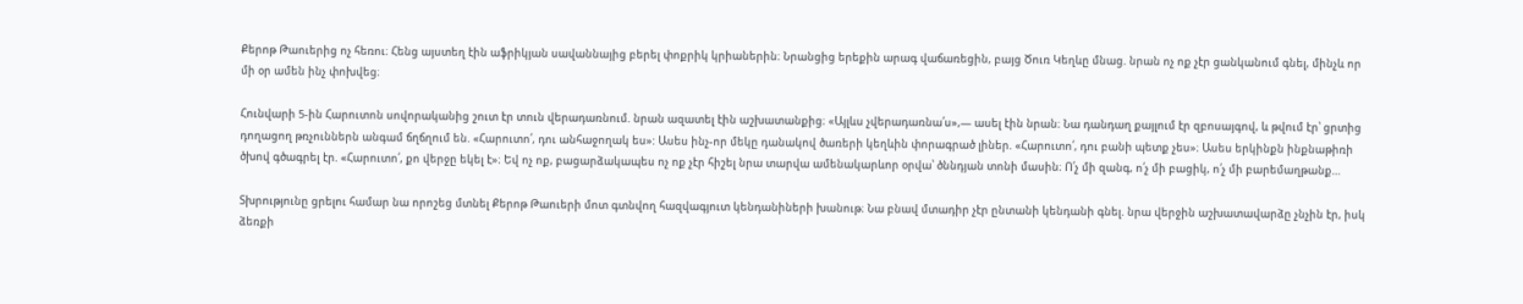Քերոթ Թաուերից ոչ հեռու։ Հենց այստեղ էին աֆրիկյան սավաննայից բերել փոքրիկ կրիաներին։ Նրանցից երեքին արագ վաճառեցին, բայց Ծուռ Կեղևը մնաց. նրան ոչ ոք չէր ցանկանում գնել, մինչև որ մի օր ամեն ինչ փոխվեց։

Հունվարի 5-ին Հարուտոն սովորականից շուտ էր տուն վերադառնում. նրան ազատել էին աշխատանքից։ «Այլևս չվերադառնա՛ս»,— ասել էին նրան։ Նա դանդաղ քայլում էր զբոսայգով, և թվում էր՝ ցրտից դողացող թռչուններն անգամ ճղճղում են. «Հարուտո՛, դու անհաջողակ ես»: Ասես ինչ-որ մեկը դանակով ծառերի կեղևին փորագրած լիներ. «Հարուտո՛, դու բանի պետք չես»։ Ասես երկինքն ինքնաթիռի ծխով գծագրել էր. «Հարուտո՛, քո վերջը եկել է»։ Եվ ոչ ոք, բացարձակապես ոչ ոք չէր հիշել նրա տարվա ամենակարևոր օրվա՝ ծննդյան տոնի մասին։ Ո՛չ մի զանգ, ո՛չ մի բացիկ, ո՛չ մի բարեմաղթանք…

Տխրությունը ցրելու համար նա որոշեց մտնել Քերոթ Թաուերի մոտ գտնվող հազվագյուտ կենդանիների խանութ։ Նա բնավ մտադիր չէր ընտանի կենդանի գնել. նրա վերջին աշխատավարձը չնչին էր, իսկ ձեռքի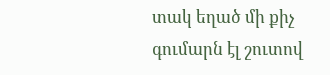տակ եղած մի քիչ գումարն էլ շուտով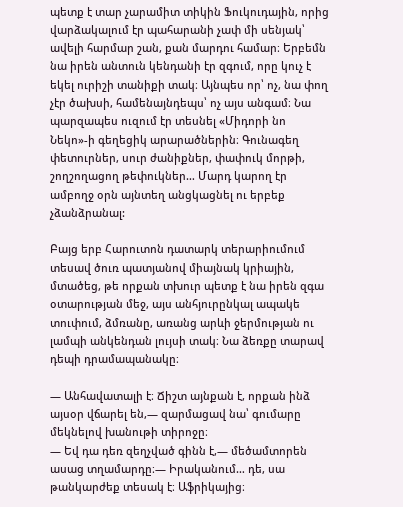պետք է տար չարամիտ տիկին Ֆուկուդային, որից վարձակալում էր պահարանի չափ մի սենյակ՝ ավելի հարմար շան, քան մարդու համար։ Երբեմն նա իրեն անտուն կենդանի էր զգում, որը կուչ է եկել ուրիշի տանիքի տակ։ Այնպես որ՝ ոչ, նա փող չէր ծախսի, համենայնդեպս՝ ոչ այս անգամ։ Նա պարզապես ուզում էր տեսնել «Միդորի նո Նեկո»-ի գեղեցիկ արարածներին։ Գունագեղ փետուրներ, սուր ժանիքներ, փափուկ մորթի, շողշողացող թեփուկներ… Մարդ կարող էր ամբողջ օրն այնտեղ անցկացնել ու երբեք չձանձրանալ:

Բայց երբ Հարուտոն դատարկ տերարիումում տեսավ ծուռ պատյանով միայնակ կրիային, մտածեց, թե որքան տխուր պետք է նա իրեն զգա օտարության մեջ, այս անհյուրընկալ ապակե տուփում, ձմռանը, առանց արևի ջերմության ու լամպի անկենդան լույսի տակ։ Նա ձեռքը տարավ դեպի դրամապանակը։

— Անհավատալի է։ Ճիշտ այնքան է, որքան ինձ այսօր վճարել են,— զարմացավ նա՝ գումարը մեկնելով խանութի տիրոջը։
— Եվ դա դեռ զեղչված գինն է,— մեծամտորեն ասաց տղամարդը։— Իրականում… դե, սա թանկարժեք տեսակ է։ Աֆրիկայից։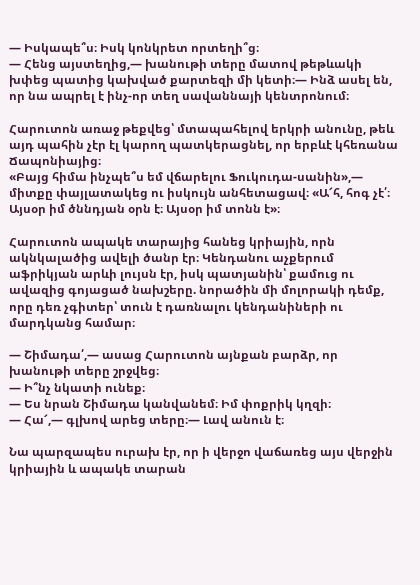— Իսկապե՞ս։ Իսկ կոնկրետ որտեղի՞ց։
— Հենց այստեղից,— խանութի տերը մատով թեթևակի խփեց պատից կախված քարտեզի մի կետի։— Ինձ ասել են, որ նա ապրել է ինչ-որ տեղ սավաննայի կենտրոնում։

Հարուտոն առաջ թեքվեց՝ մտապահելով երկրի անունը, թեև այդ պահին չէր էլ կարող պատկերացնել, որ երբևէ կհեռանա Ճապոնիայից։
«Բայց հիմա ինչպե՞ս եմ վճարելու Ֆուկուդա-սանին»,— միտքը փայլատակեց ու իսկույն անհետացավ։ «Ա՜հ, հոգ չէ՛։ Այսօր իմ ծննդյան օրն է։ Այսօր իմ տոնն է»։

Հարուտոն ապակե տարայից հանեց կրիային, որն ակնկալածից ավելի ծանր էր։ Կենդանու աչքերում աֆրիկյան արևի լույսն էր, իսկ պատյանին՝ քամուց ու ավազից գոյացած նախշերը. նորածին մի մոլորակի դեմք, որը դեռ չգիտեր՝ տուն է դառնալու կենդանիների ու մարդկանց համար։

— Շիմադա՛,— ասաց Հարուտոն այնքան բարձր, որ խանութի տերը շրջվեց։
— Ի՞նչ նկատի ունեք։
— Ես նրան Շիմադա կանվանեմ։ Իմ փոքրիկ կղզի։
— Հա՜,— գլխով արեց տերը։— Լավ անուն է։

Նա պարզապես ուրախ էր, որ ի վերջո վաճառեց այս վերջին կրիային և ապակե տարան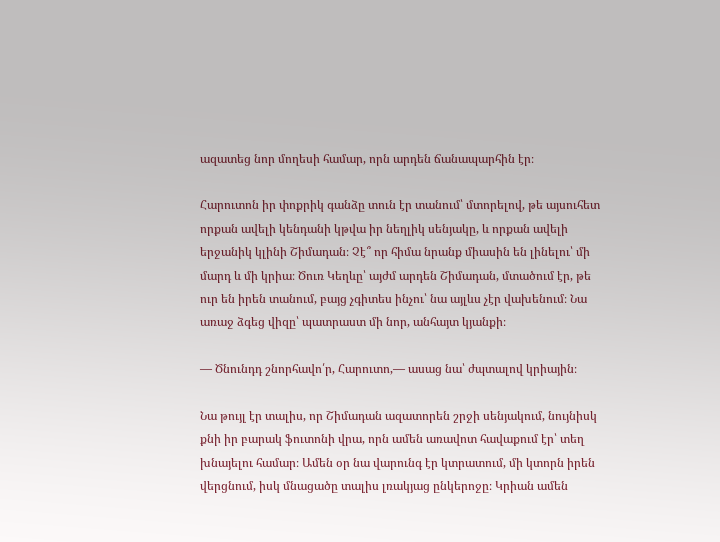ազատեց նոր մողեսի համար, որն արդեն ճանապարհին էր։

Հարուտոն իր փոքրիկ գանձը տուն էր տանում՝ մտորելով, թե այսուհետ որքան ավելի կենդանի կթվա իր նեղլիկ սենյակը, և որքան ավելի երջանիկ կլինի Շիմադան։ Չէ՞ որ հիմա նրանք միասին են լինելու՝ մի մարդ և մի կրիա։ Ծուռ Կեղևը՝ այժմ արդեն Շիմադան, մտածում էր, թե ուր են իրեն տանում, բայց չգիտես ինչու՝ նա այլևս չէր վախենում։ Նա առաջ ձգեց վիզը՝ պատրաստ մի նոր, անհայտ կյանքի։

— Ծնունդդ շնորհավո՛ր, Հարուտո,— ասաց նա՝ ժպտալով կրիային։

Նա թույլ էր տալիս, որ Շիմադան ազատորեն շրջի սենյակում, նույնիսկ քնի իր բարակ ֆուտոնի վրա, որն ամեն առավոտ հավաքում էր՝ տեղ խնայելու համար։ Ամեն օր նա վարունգ էր կտրատում, մի կտորն իրեն վերցնում, իսկ մնացածը տալիս լռակյաց ընկերոջը։ Կրիան ամեն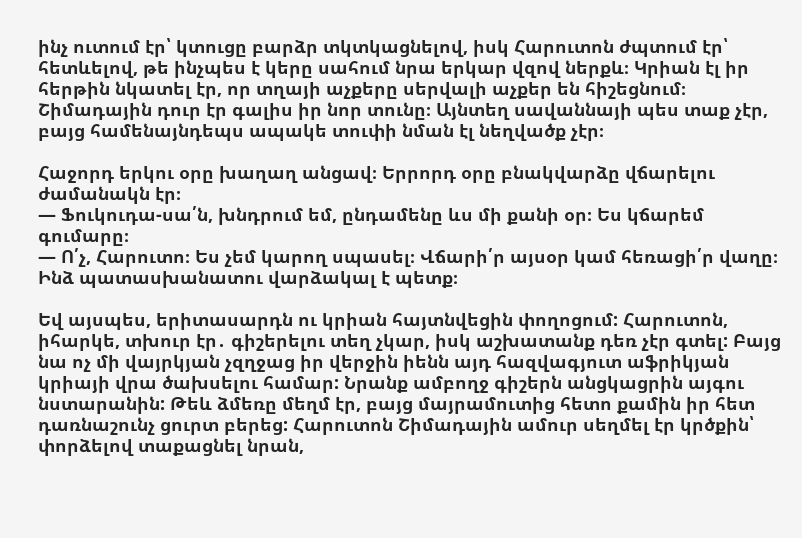ինչ ուտում էր՝ կտուցը բարձր տկտկացնելով, իսկ Հարուտոն ժպտում էր՝ հետևելով, թե ինչպես է կերը սահում նրա երկար վզով ներքև։ Կրիան էլ իր հերթին նկատել էր, որ տղայի աչքերը սերվալի աչքեր են հիշեցնում։ Շիմադային դուր էր գալիս իր նոր տունը։ Այնտեղ սավաննայի պես տաք չէր, բայց համենայնդեպս ապակե տուփի նման էլ նեղվածք չէր։

Հաջորդ երկու օրը խաղաղ անցավ։ Երրորդ օրը բնակվարձը վճարելու ժամանակն էր։
— Ֆուկուդա-սա՛ն, խնդրում եմ, ընդամենը ևս մի քանի օր։ Ես կճարեմ գումարը։
— Ո՛չ, Հարուտո։ Ես չեմ կարող սպասել։ Վճարի՛ր այսօր կամ հեռացի՛ր վաղը։ Ինձ պատասխանատու վարձակալ է պետք։

Եվ այսպես, երիտասարդն ու կրիան հայտնվեցին փողոցում: Հարուտոն, իհարկե, տխուր էր․ գիշերելու տեղ չկար, իսկ աշխատանք դեռ չէր գտել: Բայց նա ոչ մի վայրկյան չզղջաց իր վերջին իենն այդ հազվագյուտ աֆրիկյան կրիայի վրա ծախսելու համար: Նրանք ամբողջ գիշերն անցկացրին այգու նստարանին: Թեև ձմեռը մեղմ էր, բայց մայրամուտից հետո քամին իր հետ դառնաշունչ ցուրտ բերեց: Հարուտոն Շիմադային ամուր սեղմել էր կրծքին՝ փորձելով տաքացնել նրան,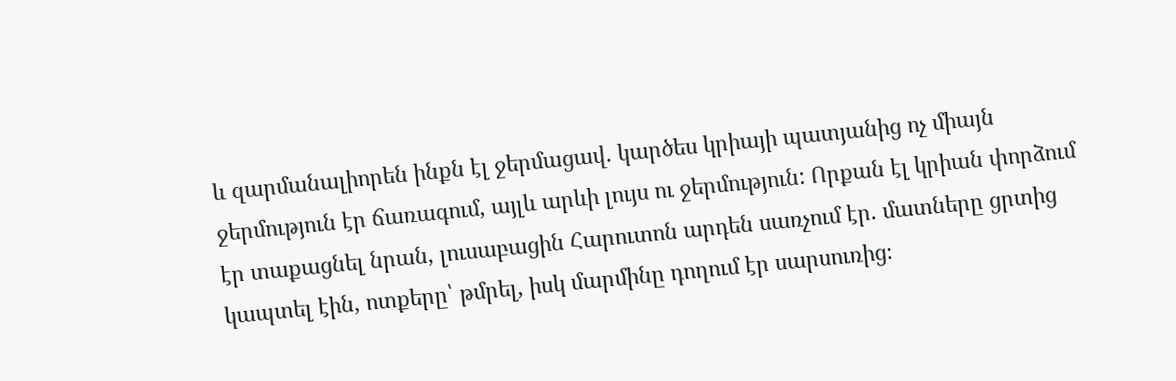և զարմանալիորեն ինքն էլ ջերմացավ. կարծես կրիայի պատյանից ոչ միայն ջերմություն էր ճառագում, այլև արևի լույս ու ջերմություն: Որքան էլ կրիան փորձում էր տաքացնել նրան, լուսաբացին Հարուտոն արդեն սառչում էր. մատները ցրտից կապտել էին, ոտքերը՝ թմրել, իսկ մարմինը դողում էր սարսուռից։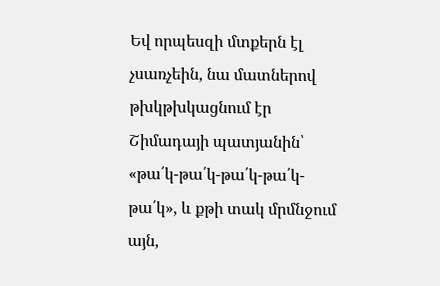Եվ որպեսզի մտքերն էլ չսառչեին, նա մատներով թխկթխկացնում էր Շիմադայի պատյանին՝ «թա՛կ-թա՛կ-թա՛կ-թա՛կ-թա՛կ», և քթի տակ մրմնջում այն,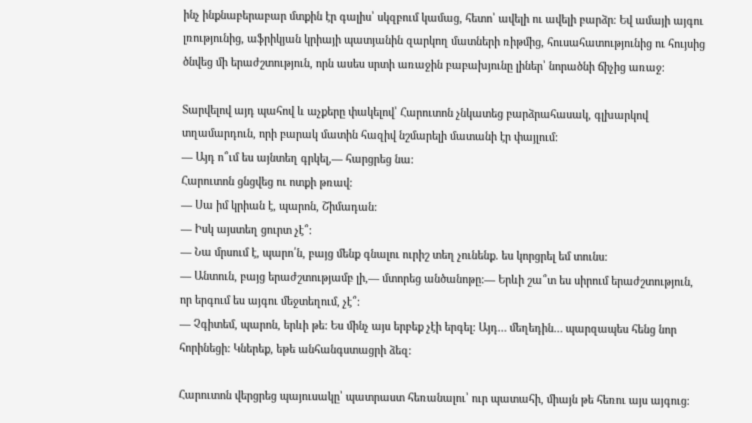ինչ ինքնաբերաբար մտքին էր գալիս՝ սկզբում կամաց, հետո՝ ավելի ու ավելի բարձր։ Եվ ամայի այգու լռությունից, աֆրիկյան կրիայի պատյանին զարկող մատների ռիթմից, հուսահատությունից ու հույսից ծնվեց մի երաժշտություն, որն ասես սրտի առաջին բաբախյունը լիներ՝ նորածնի ճիչից առաջ։

Տարվելով այդ պահով և աչքերը փակելով՝ Հարուտոն չնկատեց բարձրահասակ, գլխարկով տղամարդուն, որի բարակ մատին հազիվ նշմարելի մատանի էր փայլում:
— Այդ ո՞ւմ ես այնտեղ գրկել,— հարցրեց նա:
Հարուտոն ցնցվեց ու ոտքի թռավ:
— Սա իմ կրիան է, պարոն, Շիմադան:
— Իսկ այստեղ ցուրտ չէ՞:
— Նա մրսում է, պարո՛ն, բայց մենք գնալու ուրիշ տեղ չունենք. ես կորցրել եմ տունս:
— Անտուն, բայց երաժշտությամբ լի,— մտորեց անծանոթը:— Երևի շա՞տ ես սիրում երաժշտություն, որ երգում ես այգու մեջտեղում, չէ՞:
— Չգիտեմ, պարոն, երևի թե: Ես մինչ այս երբեք չէի երգել: Այդ… մեղեդին… պարզապես հենց նոր հորինեցի: Կներեք, եթե անհանգստացրի ձեզ:

Հարուտոն վերցրեց պայուսակը՝ պատրաստ հեռանալու՝ ուր պատահի, միայն թե հեռու այս այգուց։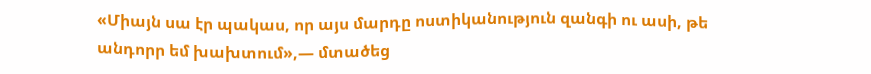«Միայն սա էր պակաս, որ այս մարդը ոստիկանություն զանգի ու ասի, թե անդորր եմ խախտում»,— մտածեց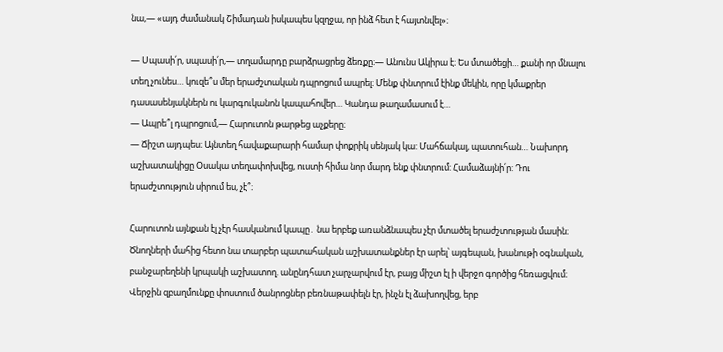նա,— «այդ ժամանակ Շիմադան իսկապես կզղջա, որ ինձ հետ է հայտնվել»։

— Սպասի՛ր, սպասի՛ր,— տղամարդը բարձրացրեց ձեռքը։— Անունս Ակիրա է։ Ես մտածեցի… քանի որ մնալու տեղ չունես… կուզե՞ս մեր երաժշտական դպրոցում ապրել։ Մենք փնտրում էինք մեկին, որը կմաքրեր դասասենյակներն ու կարգուկանոն կապահովեր… Կանդա թաղամասում է…
— Ապրե՞լ դպրոցում,— Հարուտոն թարթեց աչքերը։
— Ճիշտ այդպես։ Այնտեղ հավաքարարի համար փոքրիկ սենյակ կա: Մահճակալ, պատուհան… Նախորդ աշխատակիցը Օսակա տեղափոխվեց, ուստի հիմա նոր մարդ ենք փնտրում: Համաձայնի՛ր: Դու երաժշտություն սիրում ես, չէ՞։

Հարուտոն այնքան էլ չէր հասկանում կապը․ նա երբեք առանձնապես չէր մտածել երաժշտության մասին։ Ծնողների մահից հետո նա տարբեր պատահական աշխատանքներ էր արել՝ այգեպան, խանութի օգնական, բանջարեղենի կրպակի աշխատող. անընդհատ չարչարվում էր, բայց միշտ էլ ի վերջո գործից հեռացվում։ Վերջին զբաղմունքը փոստում ծանրոցներ բեռնաթափելն էր, ինչն էլ ձախողվեց, երբ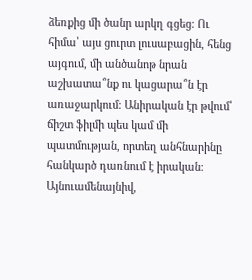ձեռքից մի ծանր արկղ գցեց։ Ու հիմա՝ այս ցուրտ լուսաբացին, հենց այգում, մի անծանոթ նրան աշխատա՞նք ու կացարա՞ն էր առաջարկում։ Անիրական էր թվում՝ ճիշտ ֆիլմի պես կամ մի պատմության, որտեղ անհնարինը հանկարծ դառնում է իրական։ Այնուամենայնիվ,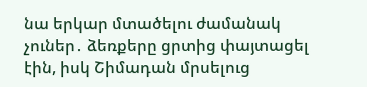նա երկար մտածելու ժամանակ չուներ․ ձեռքերը ցրտից փայտացել էին, իսկ Շիմադան մրսելուց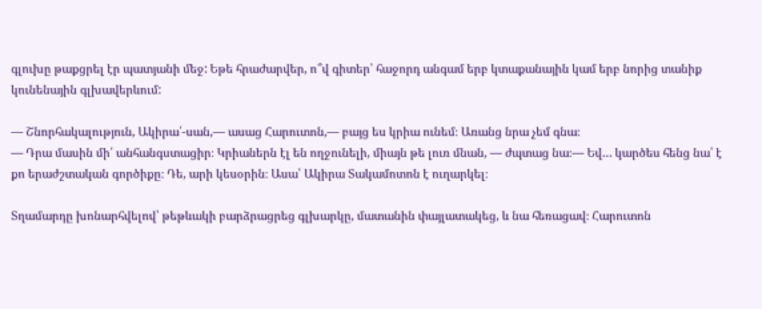գլուխը թաքցրել էր պատյանի մեջ: Եթե հրաժարվեր, ո՞վ գիտեր՝ հաջորդ անգամ երբ կտաքանային կամ երբ նորից տանիք կունենային գլխավերևում:

— Շնորհակալություն, Ակիրա՛-սան,— ասաց Հարուտոն,— բայց ես կրիա ունեմ։ Առանց նրա չեմ գնա։
— Դրա մասին մի՛ անհանգստացիր։ Կրիաներն էլ են ողջունելի, միայն թե լուռ մնան, — ժպտաց նա։— Եվ… կարծես հենց նա՛ է քո երաժշտական գործիքը։ Դե, արի կեսօրին։ Ասա՝ Ակիրա Տակամոտոն է ուղարկել։

Տղամարդը խոնարհվելով՝ թեթևակի բարձրացրեց գլխարկը, մատանին փայլատակեց, և նա հեռացավ։ Հարուտոն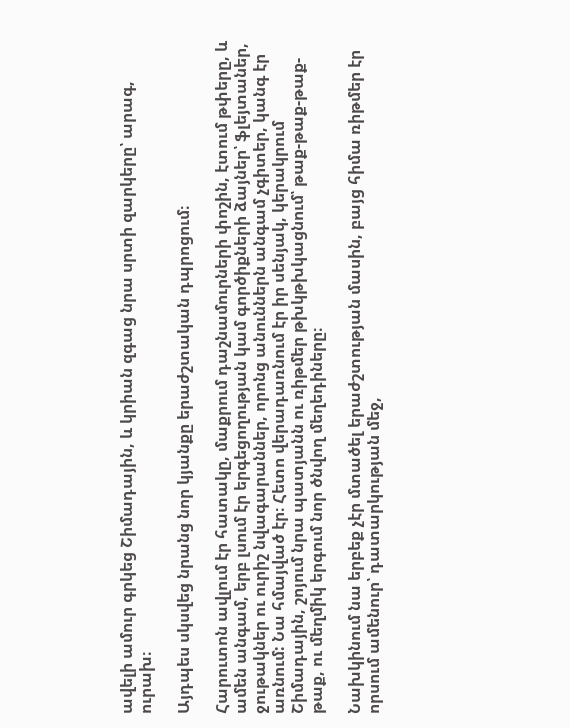ավելի ամուր գրկեց Շիմադային, և կրիան զգաց նրա սրտի զարկերը՝ արագ, ուրախ։

Այդպես սկսվեց նրանց նոր կյանքը երաժշտական դպրոցում։

Հարուտոն ավլում էր հատակը, մաքրում դաշնամուրների փոշին, էտում թփերը, և ամեն անգամ, երբ լսում էր երգեցողության կամ գործիքների ձայներ՝ ֆլեյտաներ, ջութակներ ու ուրիշ նվագարաններ, որոնց անուններն անգամ չգիտեր, կանգ էր առնում: Նա հմայված էր։ Հետո վերադառնում էր իր սենյակ, կերակրում Շիմադային, շոյում նրա պատյանն ու ռիթմեր թխկթխկացնում՝ թաք-թաք-թաք-թաք, ու մեղմիկ երգում նոր ծնվող մեղեդիները։

Նախկինում նա երբեք չէր մտածել երաժշտության մասին, բայց հիմա ռիթմեր էր որսում ամենուր՝ դատարկության մեջ,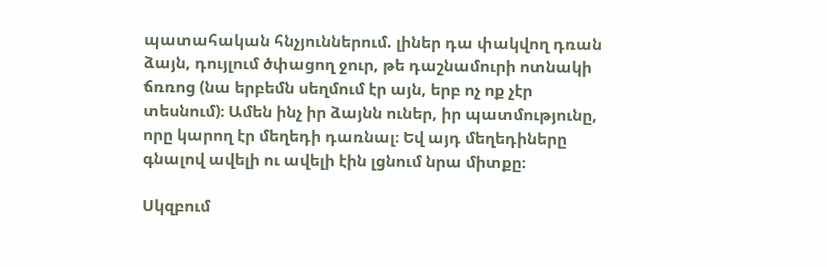պատահական հնչյուններում. լիներ դա փակվող դռան ձայն, դույլում ծփացող ջուր, թե դաշնամուրի ոտնակի ճռռոց (նա երբեմն սեղմում էր այն, երբ ոչ ոք չէր տեսնում)։ Ամեն ինչ իր ձայնն ուներ, իր պատմությունը, որը կարող էր մեղեդի դառնալ։ Եվ այդ մեղեդիները գնալով ավելի ու ավելի էին լցնում նրա միտքը։

Սկզբում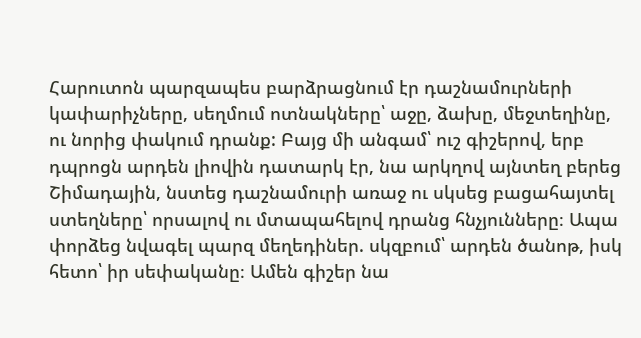Հարուտոն պարզապես բարձրացնում էր դաշնամուրների կափարիչները, սեղմում ոտնակները՝ աջը, ձախը, մեջտեղինը, ու նորից փակում դրանք: Բայց մի անգամ՝ ուշ գիշերով, երբ դպրոցն արդեն լիովին դատարկ էր, նա արկղով այնտեղ բերեց Շիմադային, նստեց դաշնամուրի առաջ ու սկսեց բացահայտել ստեղները՝ որսալով ու մտապահելով դրանց հնչյունները։ Ապա փորձեց նվագել պարզ մեղեդիներ. սկզբում՝ արդեն ծանոթ, իսկ հետո՝ իր սեփականը։ Ամեն գիշեր նա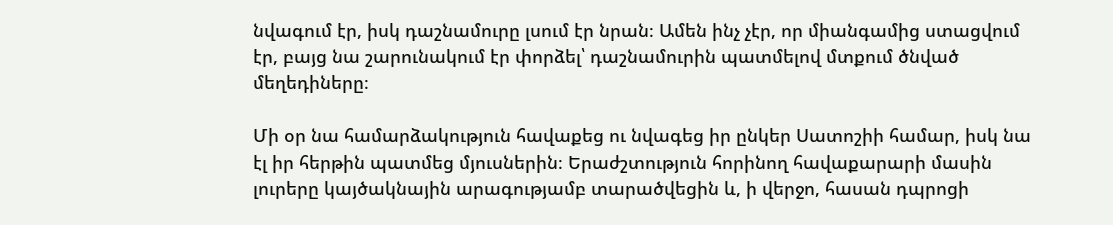նվագում էր, իսկ դաշնամուրը լսում էր նրան։ Ամեն ինչ չէր, որ միանգամից ստացվում էր, բայց նա շարունակում էր փորձել՝ դաշնամուրին պատմելով մտքում ծնված մեղեդիները։

Մի օր նա համարձակություն հավաքեց ու նվագեց իր ընկեր Սատոշիի համար, իսկ նա էլ իր հերթին պատմեց մյուսներին։ Երաժշտություն հորինող հավաքարարի մասին լուրերը կայծակնային արագությամբ տարածվեցին և, ի վերջո, հասան դպրոցի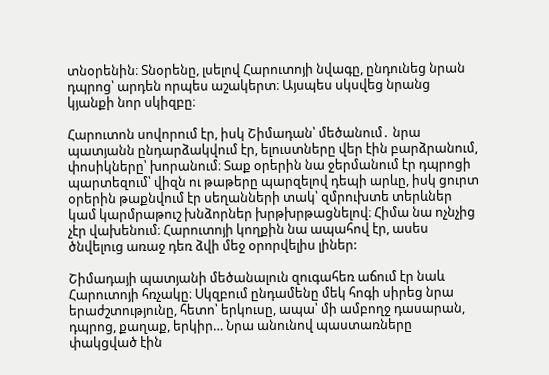տնօրենին։ Տնօրենը, լսելով Հարուտոյի նվագը, ընդունեց նրան դպրոց՝ արդեն որպես աշակերտ։ Այսպես սկսվեց նրանց կյանքի նոր սկիզբը։

Հարուտոն սովորում էր, իսկ Շիմադան՝ մեծանում․ նրա պատյանն ընդարձակվում էր, ելուստները վեր էին բարձրանում, փոսիկները՝ խորանում։ Տաք օրերին նա ջերմանում էր դպրոցի պարտեզում՝ վիզն ու թաթերը պարզելով դեպի արևը, իսկ ցուրտ օրերին թաքնվում էր սեղանների տակ՝ զմրուխտե տերևներ կամ կարմրաթուշ խնձորներ խրթխրթացնելով։ Հիմա նա ոչնչից չէր վախենում։ Հարուտոյի կողքին նա ապահով էր, ասես ծնվելուց առաջ դեռ ձվի մեջ օրորվելիս լիներ:

Շիմադայի պատյանի մեծանալուն զուգահեռ աճում էր նաև Հարուտոյի հռչակը։ Սկզբում ընդամենը մեկ հոգի սիրեց նրա երաժշտությունը, հետո՝ երկուսը, ապա՝ մի ամբողջ դասարան, դպրոց, քաղաք, երկիր… Նրա անունով պաստառները փակցված էին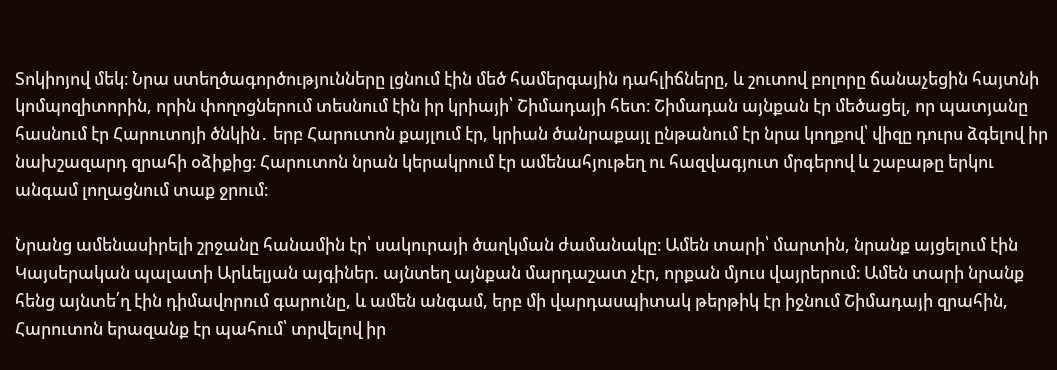Տոկիոյով մեկ։ Նրա ստեղծագործությունները լցնում էին մեծ համերգային դահլիճները, և շուտով բոլորը ճանաչեցին հայտնի կոմպոզիտորին, որին փողոցներում տեսնում էին իր կրիայի՝ Շիմադայի հետ։ Շիմադան այնքան էր մեծացել, որ պատյանը հասնում էր Հարուտոյի ծնկին․ երբ Հարուտոն քայլում էր, կրիան ծանրաքայլ ընթանում էր նրա կողքով՝ վիզը դուրս ձգելով իր նախշազարդ զրահի օձիքից։ Հարուտոն նրան կերակրում էր ամենահյութեղ ու հազվագյուտ մրգերով և շաբաթը երկու անգամ լողացնում տաք ջրում։

Նրանց ամենասիրելի շրջանը հանամին էր՝ սակուրայի ծաղկման ժամանակը։ Ամեն տարի՝ մարտին, նրանք այցելում էին Կայսերական պալատի Արևելյան այգիներ. այնտեղ այնքան մարդաշատ չէր, որքան մյուս վայրերում։ Ամեն տարի նրանք հենց այնտե՛ղ էին դիմավորում գարունը, և ամեն անգամ, երբ մի վարդասպիտակ թերթիկ էր իջնում Շիմադայի զրահին, Հարուտոն երազանք էր պահում՝ տրվելով իր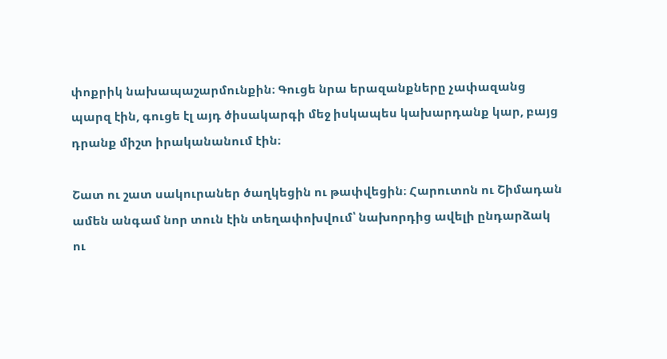փոքրիկ նախապաշարմունքին։ Գուցե նրա երազանքները չափազանց պարզ էին, գուցե էլ այդ ծիսակարգի մեջ իսկապես կախարդանք կար, բայց դրանք միշտ իրականանում էին։

Շատ ու շատ սակուրաներ ծաղկեցին ու թափվեցին։ Հարուտոն ու Շիմադան ամեն անգամ նոր տուն էին տեղափոխվում՝ նախորդից ավելի ընդարձակ ու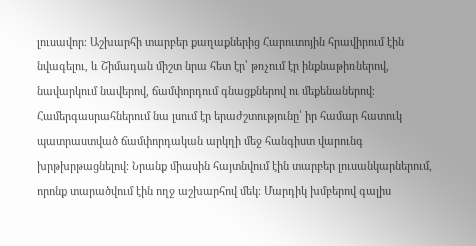լուսավոր։ Աշխարհի տարբեր քաղաքներից Հարուտոյին հրավիրում էին նվագելու, և Շիմադան միշտ նրա հետ էր՝ թռչում էր ինքնաթիռներով, նավարկում նավերով, ճամփորդում գնացքներով ու մեքենաներով։ Համերգասրահներում նա լսում էր երաժշտությունը՝ իր համար հատուկ պատրաստված ճամփորդական արկղի մեջ հանգիստ վարունգ խրթխրթացնելով։ Նրանք միասին հայտնվում էին տարբեր լուսանկարներում, որոնք տարածվում էին ողջ աշխարհով մեկ։ Մարդիկ խմբերով գալիս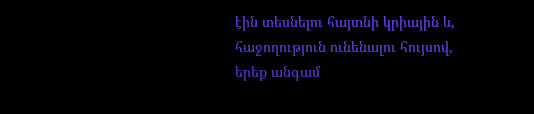էին տեսնելու հայտնի կրիային և, հաջողություն ունենալու հույսով, երեք անգամ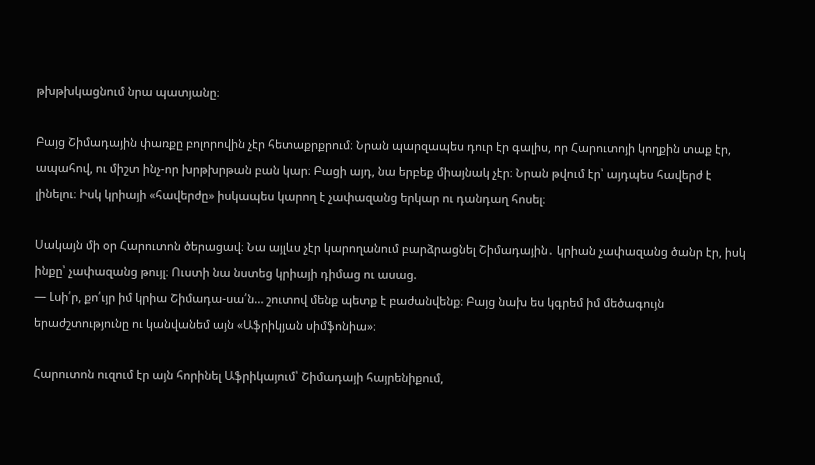թխթխկացնում նրա պատյանը։

Բայց Շիմադային փառքը բոլորովին չէր հետաքրքրում։ Նրան պարզապես դուր էր գալիս, որ Հարուտոյի կողքին տաք էր, ապահով, ու միշտ ինչ-որ խրթխրթան բան կար։ Բացի այդ, նա երբեք միայնակ չէր։ Նրան թվում էր՝ այդպես հավերժ է լինելու։ Իսկ կրիայի «հավերժը» իսկապես կարող է չափազանց երկար ու դանդաղ հոսել։

Սակայն մի օր Հարուտոն ծերացավ։ Նա այլևս չէր կարողանում բարձրացնել Շիմադային․ կրիան չափազանց ծանր էր, իսկ ինքը՝ չափազանց թույլ։ Ուստի նա նստեց կրիայի դիմաց ու ասաց.
— Լսի՛ր, քո՛ւյր իմ կրիա Շիմադա-սա՛ն… շուտով մենք պետք է բաժանվենք։ Բայց նախ ես կգրեմ իմ մեծագույն երաժշտությունը ու կանվանեմ այն «Աֆրիկյան սիմֆոնիա»։

Հարուտոն ուզում էր այն հորինել Աֆրիկայում՝ Շիմադայի հայրենիքում,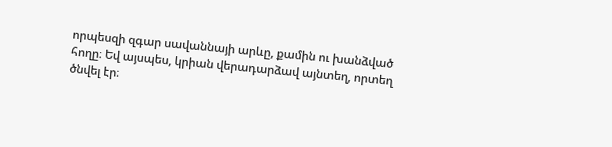որպեսզի զգար սավաննայի արևը, քամին ու խանձված հողը։ Եվ այսպես, կրիան վերադարձավ այնտեղ, որտեղ ծնվել էր։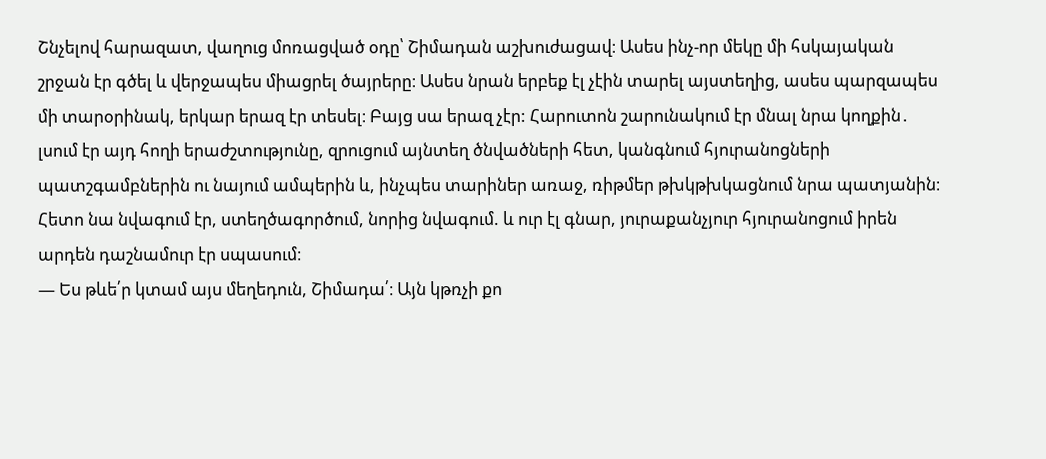Շնչելով հարազատ, վաղուց մոռացված օդը՝ Շիմադան աշխուժացավ։ Ասես ինչ-որ մեկը մի հսկայական շրջան էր գծել և վերջապես միացրել ծայրերը։ Ասես նրան երբեք էլ չէին տարել այստեղից, ասես պարզապես մի տարօրինակ, երկար երազ էր տեսել։ Բայց սա երազ չէր: Հարուտոն շարունակում էր մնալ նրա կողքին․ լսում էր այդ հողի երաժշտությունը, զրուցում այնտեղ ծնվածների հետ, կանգնում հյուրանոցների պատշգամբներին ու նայում ամպերին և, ինչպես տարիներ առաջ, ռիթմեր թխկթխկացնում նրա պատյանին։ Հետո նա նվագում էր, ստեղծագործում, նորից նվագում. և ուր էլ գնար, յուրաքանչյուր հյուրանոցում իրեն արդեն դաշնամուր էր սպասում։
— Ես թևե՛ր կտամ այս մեղեդուն, Շիմադա՛։ Այն կթռչի քո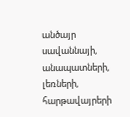անծայր սավաննայի, անապատների, լեռների, հարթավայրերի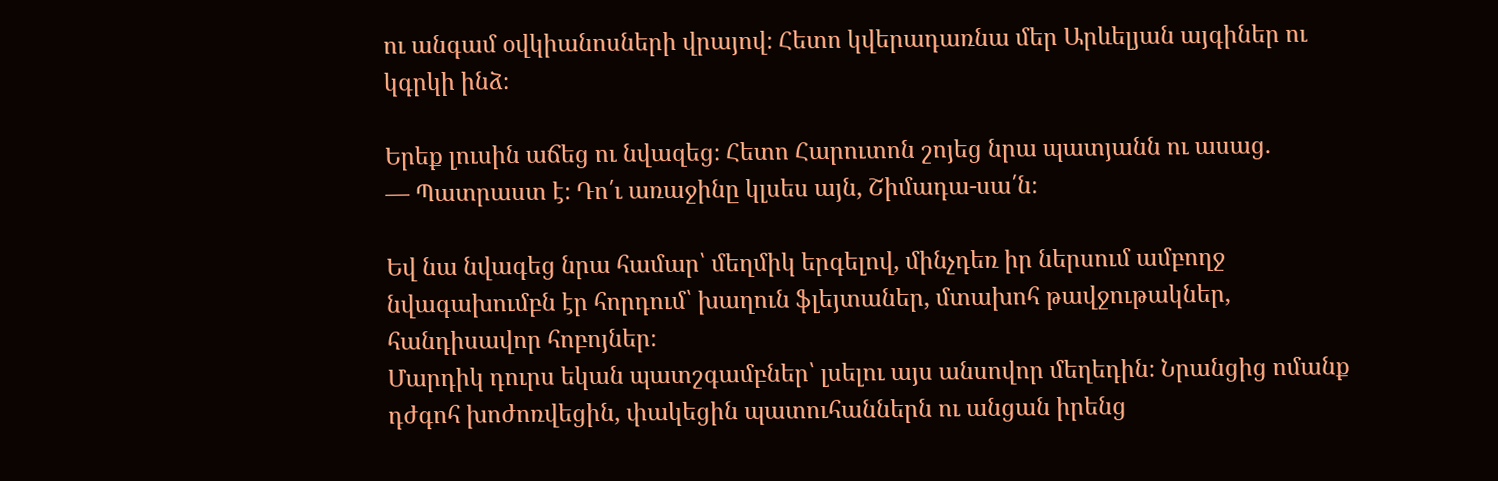ու անգամ օվկիանոսների վրայով։ Հետո կվերադառնա մեր Արևելյան այգիներ ու կգրկի ինձ։

Երեք լուսին աճեց ու նվազեց։ Հետո Հարուտոն շոյեց նրա պատյանն ու ասաց.
— Պատրաստ է։ Դո՛ւ առաջինը կլսես այն, Շիմադա-սա՛ն։

Եվ նա նվագեց նրա համար՝ մեղմիկ երգելով, մինչդեռ իր ներսում ամբողջ նվագախումբն էր հորդում՝ խաղուն ֆլեյտաներ, մտախոհ թավջութակներ, հանդիսավոր հոբոյներ։
Մարդիկ դուրս եկան պատշգամբներ՝ լսելու այս անսովոր մեղեդին։ Նրանցից ոմանք դժգոհ խոժոռվեցին, փակեցին պատուհաններն ու անցան իրենց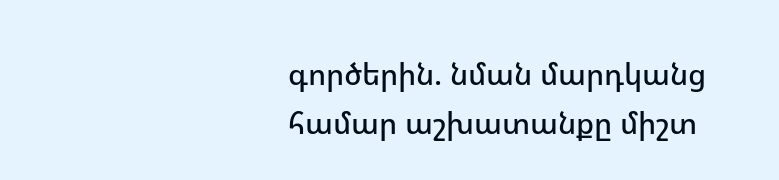գործերին. նման մարդկանց համար աշխատանքը միշտ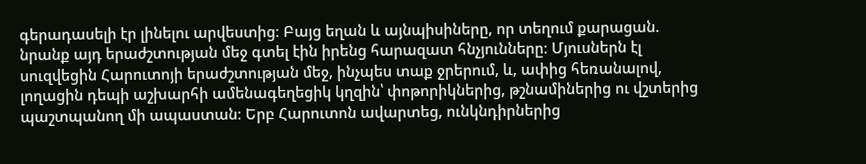գերադասելի էր լինելու արվեստից։ Բայց եղան և այնպիսիները, որ տեղում քարացան. նրանք այդ երաժշտության մեջ գտել էին իրենց հարազատ հնչյունները։ Մյուսներն էլ սուզվեցին Հարուտոյի երաժշտության մեջ, ինչպես տաք ջրերում, և, ափից հեռանալով, լողացին դեպի աշխարհի ամենագեղեցիկ կղզին՝ փոթորիկներից, թշնամիներից ու վշտերից պաշտպանող մի ապաստան։ Երբ Հարուտոն ավարտեց, ունկնդիրներից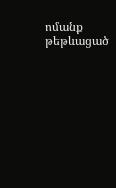ոմանք թեթևացած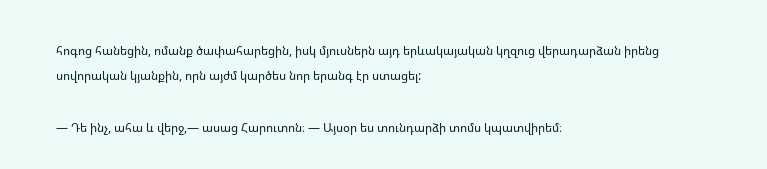հոգոց հանեցին, ոմանք ծափահարեցին, իսկ մյուսներն այդ երևակայական կղզուց վերադարձան իրենց սովորական կյանքին, որն այժմ կարծես նոր երանգ էր ստացել:

— Դե ինչ, ահա և վերջ,— ասաց Հարուտոն։ — Այսօր ես տունդարձի տոմս կպատվիրեմ։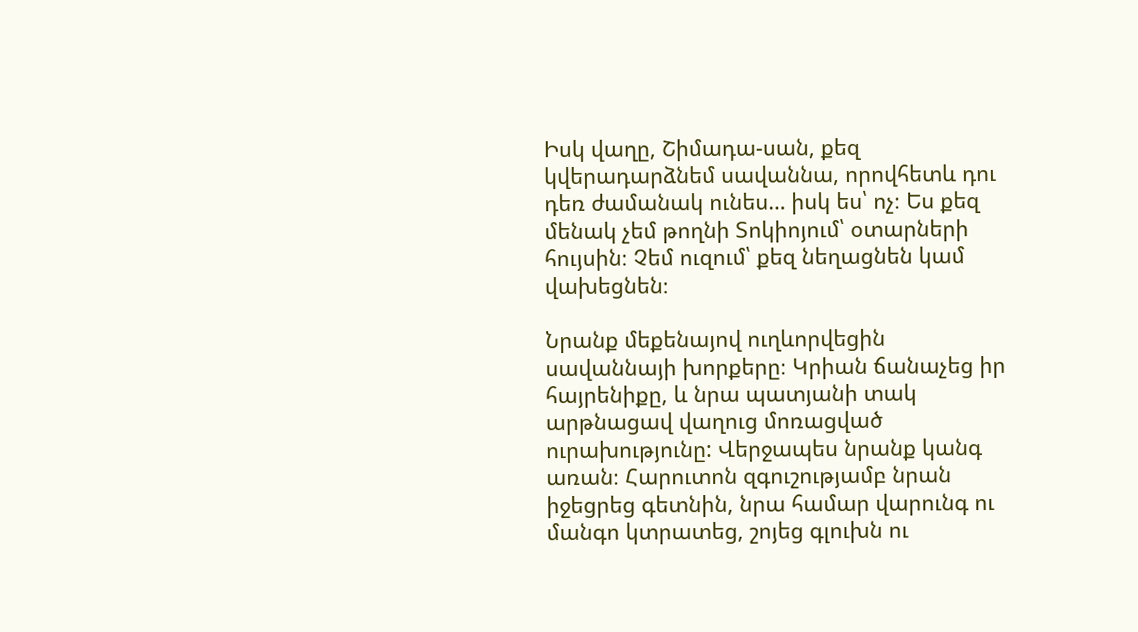Իսկ վաղը, Շիմադա-սան, քեզ կվերադարձնեմ սավաննա, որովհետև դու դեռ ժամանակ ունես… իսկ ես՝ ոչ։ Ես քեզ մենակ չեմ թողնի Տոկիոյում՝ օտարների հույսին։ Չեմ ուզում՝ քեզ նեղացնեն կամ վախեցնեն։

Նրանք մեքենայով ուղևորվեցին սավաննայի խորքերը։ Կրիան ճանաչեց իր հայրենիքը, և նրա պատյանի տակ արթնացավ վաղուց մոռացված ուրախությունը: Վերջապես նրանք կանգ առան։ Հարուտոն զգուշությամբ նրան իջեցրեց գետնին, նրա համար վարունգ ու մանգո կտրատեց, շոյեց գլուխն ու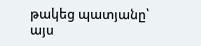թակեց պատյանը՝ այս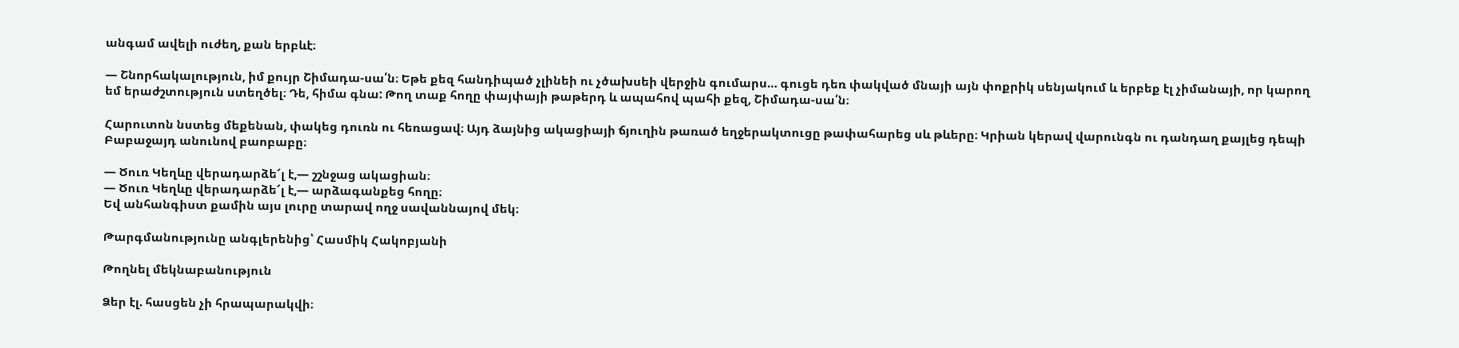անգամ ավելի ուժեղ, քան երբևէ։

— Շնորհակալություն, իմ քույր Շիմադա-սա՛ն։ Եթե քեզ հանդիպած չլինեի ու չծախսեի վերջին գումարս… գուցե դեռ փակված մնայի այն փոքրիկ սենյակում և երբեք էլ չիմանայի, որ կարող եմ երաժշտություն ստեղծել։ Դե, հիմա գնա: Թող տաք հողը փայփայի թաթերդ և ապահով պահի քեզ, Շիմադա-սա՛ն։

Հարուտոն նստեց մեքենան, փակեց դուռն ու հեռացավ։ Այդ ձայնից ակացիայի ճյուղին թառած եղջերակտուցը թափահարեց սև թևերը։ Կրիան կերավ վարունգն ու դանդաղ քայլեց դեպի Բաբաջայդ անունով բաոբաբը։

— Ծուռ Կեղևը վերադարձե՜լ է,— շշնջաց ակացիան։
— Ծուռ Կեղևը վերադարձե՜լ է,— արձագանքեց հողը։
Եվ անհանգիստ քամին այս լուրը տարավ ողջ սավաննայով մեկ։

Թարգմանությունը անգլերենից՝ Հասմիկ Հակոբյանի

Թողնել մեկնաբանություն

Ձեր էլ. հասցեն չի հրապարակվի։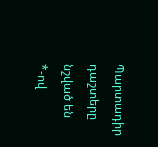Պարտադիր դաշտերը նշված են *-ով